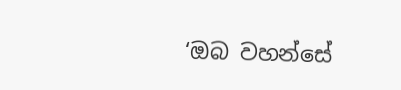‘ඔබ වහන්සේ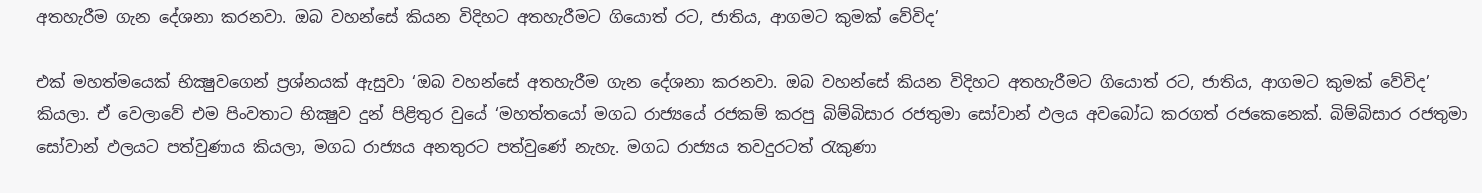අතහැරීම ගැන දේශනා කරනවා. ඔබ වහන්සේ කියන විදිහට අතහැරීමට ගියොත් රට, ජාතිය, ආගමට කුමක්‌ වේවිද’

එක්‌ මහත්මයෙක්‌ භික්‍ෂුවගෙන් ප්‍රශ්නයක්‌ ඇසුවා ‘ඔබ වහන්සේ අතහැරීම ගැන දේශනා කරනවා. ඔබ වහන්සේ කියන විදිහට අතහැරීමට ගියොත් රට, ජාතිය, ආගමට කුමක්‌ වේවිද’ කියලා. ඒ වෙලාවේ එම පිංවතාට භික්‍ෂුව දුන් පිළිතුර වුයේ ‘මහත්තයෝ මගධ රාජ්‍යයේ රජකම් කරපු බිම්බිසාර රජතුමා සෝවාන් ඵලය අවබෝධ කරගත් රජකෙනෙක්‌. බිම්බිසාර රජතුමා සෝවාන් ඵලයට පත්වුණාය කියලා, මගධ රාජ්‍යය අනතුරට පත්වුණේ නැහැ. මගධ රාජ්‍යය තවදුරටත් රැකුණා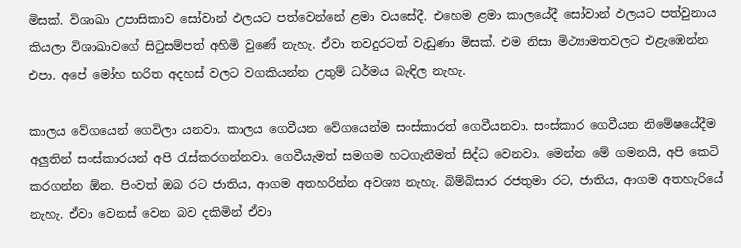මිසක්‌. විශාඛා උපාසිකාව සෝවාන් ඵලයට පත්වෙන්නේ ළමා වයසේදී. එහෙම ළමා කාලයේදී සෝවාන් ඵලයට පත්වුනාය කියලා විශාඛාවගේ සිටුසම්පත් අහිමි වුණේ නැහැ. ඒවා තවදුරටත් වැඩුණා මිසක්‌. එම නිසා මිථ්‍යාමතවලට එළැඹෙන්න එපා. අපේ මෝහ භරිත අදහස්‌ වලට වගකියන්න උතුම් ධර්මය බැඳිල නැහැ.

කාලය වේගයෙන් ගෙවිලා යනවා. කාලය ගෙවීයන වේගයෙන්ම සංස්‌කාරත් ගෙවීයනවා. සංස්‌කාර ගෙවීයන නිමේෂයේදීම අලුතින් සංස්‌කාරයන් අපි රැස්‌කරගන්නවා. ගෙවීයැමත් සමගම හටගැනීමත් සිද්ධ වෙනවා. මෙන්න මේ ගමනයි, අපි කෙටි කරගන්න ඕන. පිංවත් ඔබ රට ජාතිය, ආගම අතහරින්න අවශ්‍ය නැහැ. බිම්බිසාර රජතුමා රට, ජාතිය, ආගම අතහැරියේ නැහැ. ඒවා වෙනස්‌ වෙන බව දකිමින් ඒවා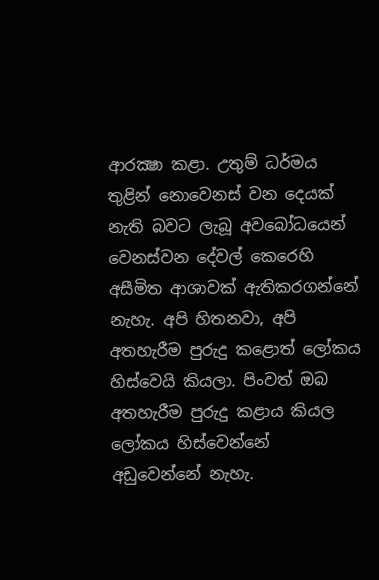ආරක්‍ෂා කළා. උතුම් ධර්මය තුළින් නොවෙනස්‌ වන දෙයක්‌ නැති බවට ලැබූ අවබෝධයෙන් වෙනස්‌වන දේවල් කෙරෙහි අසීමිත ආශාවක්‌ ඇතිකරගන්නේ නැහැ. අපි හිතනවා, අපි අතහැරීම පුරුදු කළොත් ලෝකය හිස්‌වෙයි කියලා. පිංවත් ඔබ අතහැරීම පුරුදු කළාය කියල ලෝකය හිස්‌වෙන්නේ අඩුවෙන්නේ නැහැ.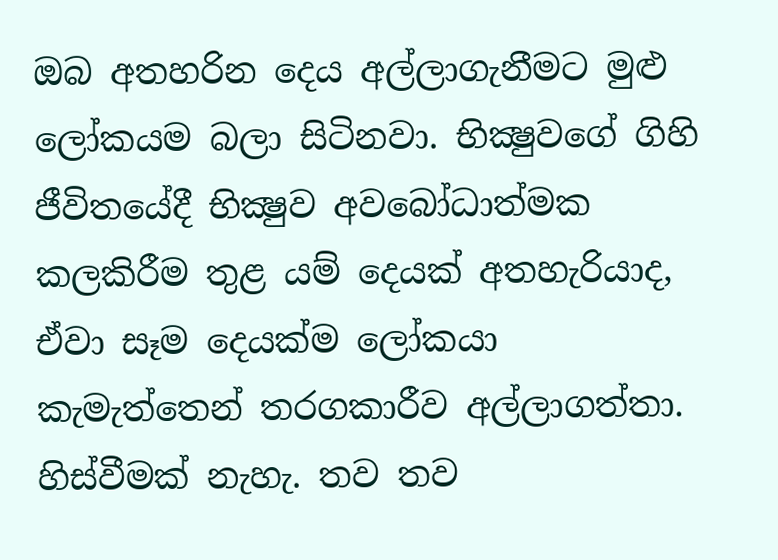ඔබ අතහරින දෙය අල්ලාගැනීමට මුළු ලෝකයම බලා සිටිනවා. භික්‍ෂුවගේ ගිහි ජීවිතයේදී භික්‍ෂුව අවබෝධාත්මක කලකිරීම තුළ යම් දෙයක්‌ අතහැරියාද, ඒවා සෑම දෙයක්‌ම ලෝකයා කැමැත්තෙන් තරගකාරීව අල්ලාගත්තා. හිස්‌වීමක්‌ නැහැ. තව තව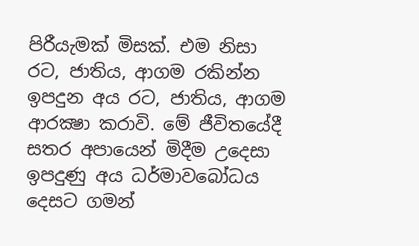පිරීයැමක්‌ මිසක්‌. එම නිසා රට, ජාතිය, ආගම රකින්න ඉපදුන අය රට, ජාතිය, ආගම ආරක්‍ෂා කරාවි. මේ ජීවිතයේදී සතර අපායෙන් මිදීම උදෙසා ඉපදුණු අය ධර්මාවබෝධය දෙසට ගමන්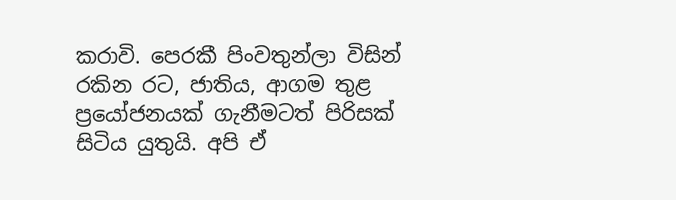කරාවි. පෙරකී පිංවතුන්ලා විසින් රකින රට, ජාතිය, ආගම තුළ ප්‍රයෝජනයක්‌ ගැනීමටත් පිරිසක්‌ සිටිය යුතුයි. අපි ඒ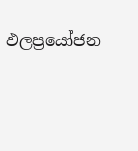ඵලප්‍රයෝජන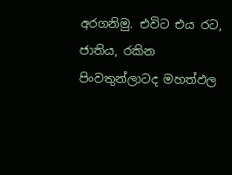අරගනිමු. එවිට එය රට, ජාතිය, රකින පිංවතුන්ලාටද මහත්ඵල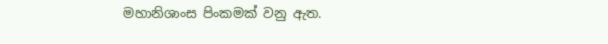මහානිශාංස පිංකමක්‌ වනු ඇත.